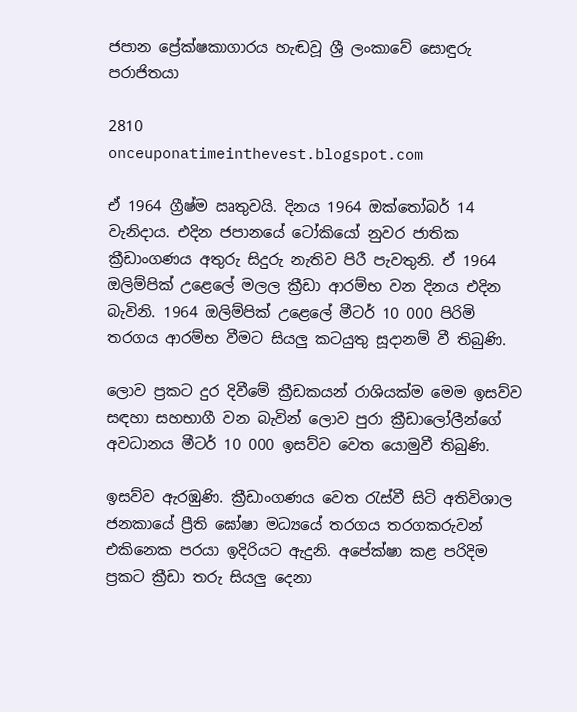ජපාන ප්‍රේක්ෂකාගාරය හැඬවූ ශ්‍රී ලංකාවේ සොඳුරු පරාජිතයා

2810
onceuponatimeinthevest.blogspot.com

ඒ 1964 ග්‍රීෂ්ම ඍතුවයි. දිනය 1964 ඔක්තෝබර් 14 වැනිදාය. එදින ජපානයේ ටෝකියෝ නුවර ජාතික ක්‍රීඩාංගණය අතුරු සිදුරු නැතිව පිරී පැවතුනි. ඒ 1964 ඔලිම්පික් උළෙලේ මලල ක්‍රීඩා ආරම්භ වන දිනය එදින බැවිනි. 1964 ඔලිම්පික් උළෙලේ මීටර් 10 000 පිරිමි තරගය ආරම්භ වීමට සියලු කටයුතු සූදානම් වී තිබුණි.

ලොව ප්‍රකට දුර දිවීමේ ක්‍රීඩකයන් රාශියක්ම මෙම ඉසව්ව සඳහා සහභාගී වන බැවින් ලොව පුරා ක්‍රීඩාලෝලීන්ගේ අවධානය මීටර් 10 000 ඉසව්ව වෙත යොමුවී තිබුණි.

ඉසව්ව ඇරඹුණි. ක්‍රීඩාංගණය වෙත රැස්වී සිටි අතිවිශාල ජනකායේ ප්‍රීති ඝෝෂා මධ්‍යයේ තරගය තරගකරුවන් එකිනෙක පරයා ඉදිරියට ඇදුනි. අපේක්ෂා කළ පරිදිම ප්‍රකට ක්‍රීඩා තරු සියලු දෙනා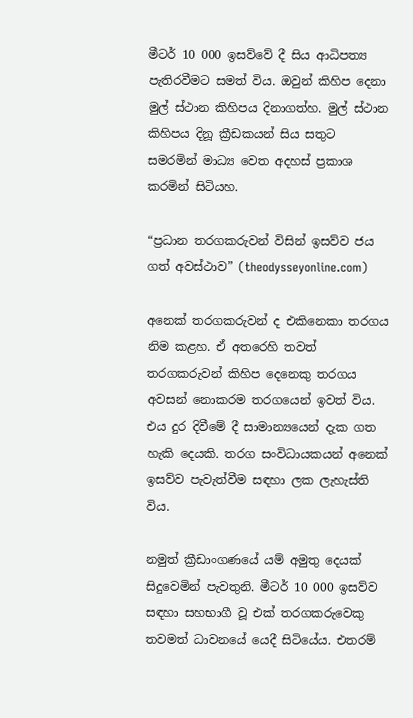මීටර් 10 000 ඉසව්වේ දී සිය ආධිපත්‍ය පැතිරවීමට සමත් විය. ඔවුන් කිහිප දෙනා මුල් ස්ථාන කිහිපය දිනාගත්හ. මුල් ස්ථාන කිහිපය දිනූ ක්‍රීඩකයන් සිය සතුට සමරමින් මාධ්‍ය වෙත අදහස් ප්‍රකාශ කරමින් සිටියහ.

“ප්‍රධාන තරගකරුවන් විසින් ඉසව්ව ජය ගත් අවස්ථාව” (theodysseyonline.com)

අනෙක් තරගකරුවන් ද එකිනෙකා තරගය නිම කළහ. ඒ අතරෙහි තවත් තරගකරුවන් කිහිප දෙනෙකු තරගය අවසන් නොකරම තරගයෙන් ඉවත් විය. එය දුර දිවීමේ දී සාමාන්‍යයෙන් දැක ගත හැකි දෙයකි. තරග සංවිධායකයන් අනෙක් ඉසව්ව පැවැත්වීම සඳහා ලක ලැහැස්ති විය.

නමුත් ක්‍රීඩාංගණයේ යම් අමුතු දෙයක් සිදුවෙමින් පැවතුනි. මීටර් 10 000 ඉසව්ව සඳහා සහභාගී වූ එක් තරගකරුවෙකු තවමත් ධාවනයේ යෙදී සිටියේය. එතරම්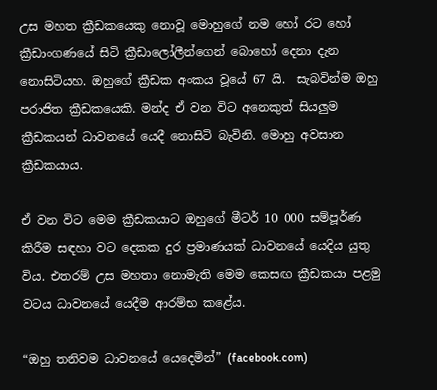උස මහත ක්‍රීඩකයෙකු නොවූ මොහුගේ නම හෝ රට හෝ ක්‍රීඩාංගණයේ සිටි ක්‍රීඩාලෝලීන්ගෙන් බොහෝ දෙනා දැන නොසිටියහ. ඔහුගේ ක්‍රීඩක අංකය වූයේ 67 යි.  සැබවින්ම ඔහු පරාජිත ක්‍රීඩකයෙකි. මන්ද ඒ වන විට අනෙකුත් සියලුම ක්‍රීඩකයන් ධාවනයේ යෙදී නොසිටි බැවිනි. මොහු අවසාන ක්‍රීඩකයාය.

ඒ වන විට මෙම ක්‍රීඩකයාට ඔහුගේ මීටර් 10 000 සම්පූර්ණ කිරීම සඳහා වට දෙකක දුර ප්‍රමාණයක් ධාවනයේ යෙදිය යුතු විය. එතරම් උස මහතා නොමැති මෙම කෙසඟ ක්‍රීඩකයා පළමු වටය ධාවනයේ යෙදීම ආරම්භ කළේය.

“ඔහු තනිවම ධාවනයේ යෙදෙමින්” (facebook.com)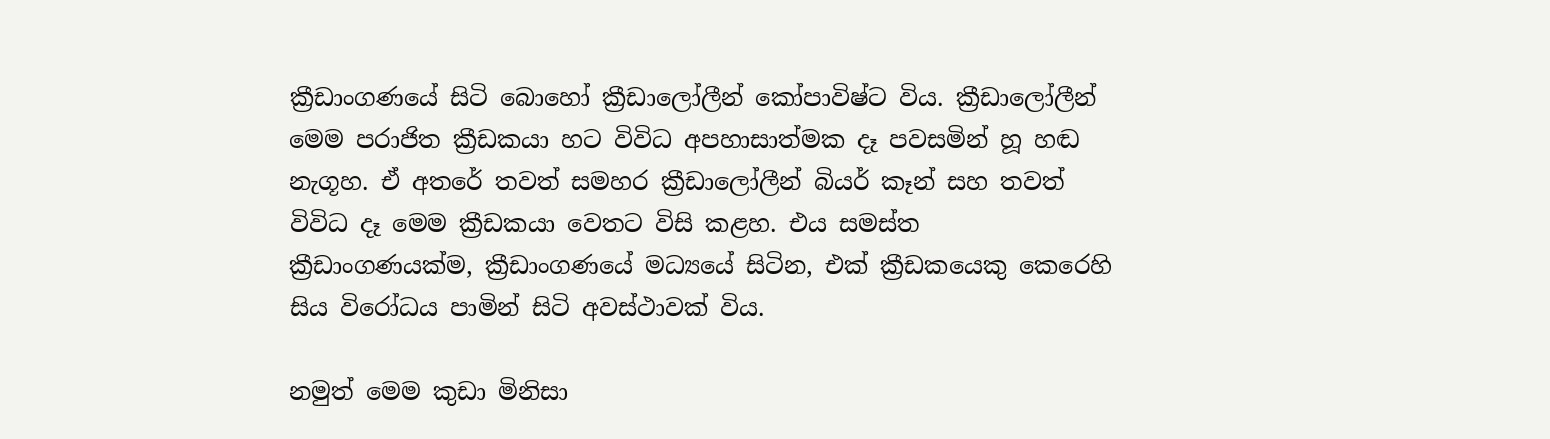ක්‍රීඩාංගණයේ සිටි බොහෝ ක්‍රීඩාලෝලීන් කෝපාවිෂ්ට විය. ක්‍රීඩාලෝලීන් මෙම පරාජිත ක්‍රීඩකයා හට විවිධ අපහාසාත්මක දෑ පවසමින් හූ හඬ නැගූහ. ඒ අතරේ තවත් සමහර ක්‍රීඩාලෝලීන් බියර් කෑන් සහ තවත් විවිධ දෑ මෙම ක්‍රීඩකයා වෙතට විසි කළහ. එය සමස්ත ක්‍රීඩාංගණයක්ම, ක්‍රීඩාංගණයේ මධ්‍යයේ සිටින, එක් ක්‍රීඩකයෙකු කෙරෙහි සිය විරෝධය පාමින් සිටි අවස්ථාවක් විය.

නමුත් මෙම කුඩා මිනිසා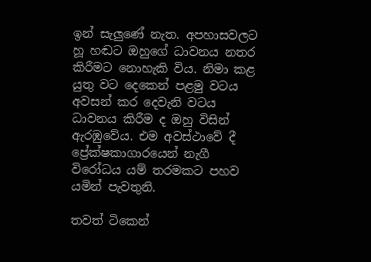ඉන් සැලුණේ නැත. අපහාසවලට හූ හඬට ඔහුගේ ධාවනය නතර කිරීමට නොහැකි විය. නිමා කළ යුතු වට දෙකෙන් පළමු වටය අවසන් කර දෙවැනි වටය ධාවනය කිරීම ද ඔහු විසින් ඇරඹුවේය. එම අවස්ථාවේ දී ප්‍රේක්ෂකාගාරයෙන් නැගී විරෝධය යම් තරමකට පහව යමින් පැවතුනි.

තවත් ටිකෙන්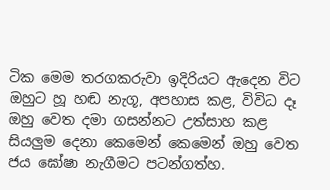ටික මෙම තරගකරුවා ඉදිරියට ඇදෙන විට ඔහුට හූ හඬ නැගූ, අපහාස කළ, විවිධ දෑ ඔහු වෙත දමා ගසන්නට උත්සාහ කළ සියලුම දෙනා කෙමෙන් කෙමෙන් ඔහු වෙත ජය ඝෝෂා නැගීමට පටන්ගත්හ.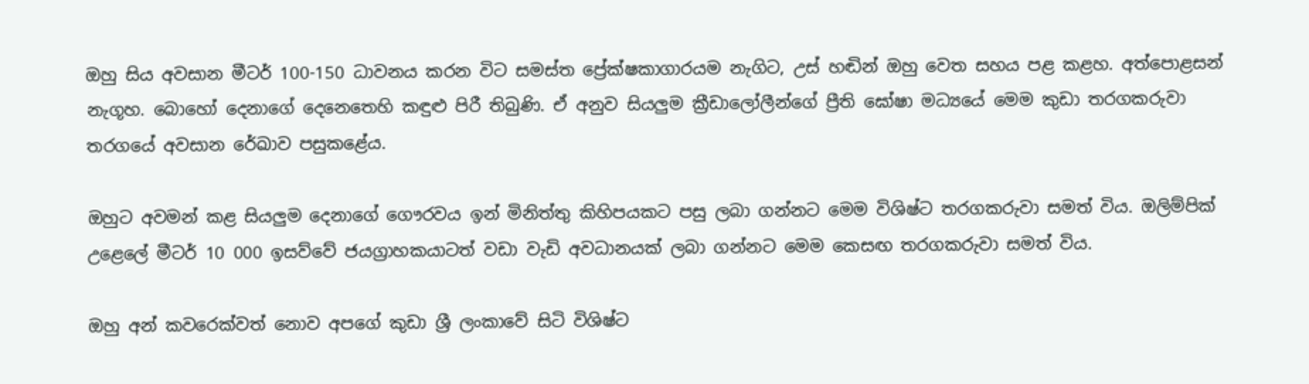ඔහු සිය අවසාන මීටර් 100-150 ධාවනය කරන විට සමස්ත ප්‍රේක්ෂකාගාරයම නැගිට, උස් හඬින් ඔහු වෙත සහය පළ කළහ. අත්පොළසන් නැගූහ. බොහෝ දෙනාගේ දෙනෙතෙහි කඳුළු පිරී තිබුණි. ඒ අනුව සියලුම ක්‍රීඩාලෝලීන්ගේ ප්‍රීති ඝෝෂා මධ්‍යයේ මෙම කුඩා තරගකරුවා තරගයේ අවසාන රේඛාව පසුකළේය.

ඔහුට අවමන් කළ සියලුම දෙනාගේ ගෞරවය ඉන් මිනිත්තු කිහිපයකට පසු ලබා ගන්නට මෙම විශිෂ්ට තරගකරුවා සමත් විය. ඔලිම්පික් උළෙලේ මීටර් 10 000 ඉසව්වේ ජයග්‍රාහකයාටත් වඩා වැඩි අවධානයක් ලබා ගන්නට මෙම කෙසඟ තරගකරුවා සමත් විය.

ඔහු අන් කවරෙක්වත් නොව අපගේ කුඩා ශ්‍රී ලංකාවේ සිටි විශිෂ්ට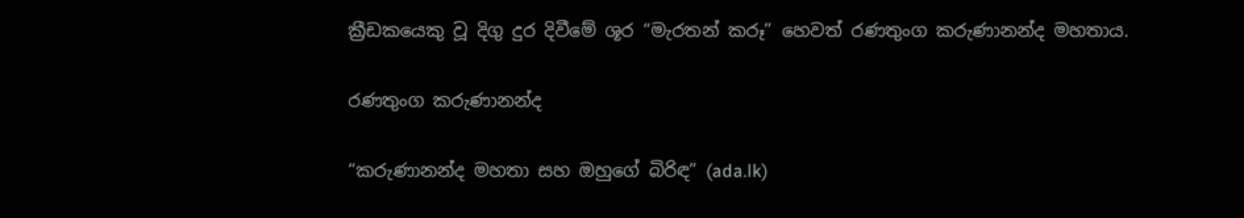ක්‍රීඩකයෙකු වූ දිගු දුර දිවීමේ ශූර “මැරතන් කරූ” හෙවත් රණතුංග කරුණානන්ද මහතාය.

රණතුංග කරුණානන්ද

“කරුණානන්ද මහතා සහ ඔහුගේ බිරිඳ” (ada.lk)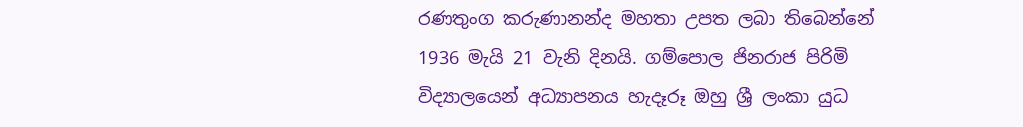රණතුංග කරුණානන්ද මහතා උපත ලබා තිබෙන්නේ 1936 මැයි 21 වැනි දිනයි. ගම්පොල ජිනරාජ පිරිමි විද්‍යාලයෙන් අධ්‍යාපනය හැදෑරූ ඔහු ශ්‍රී ලංකා යුධ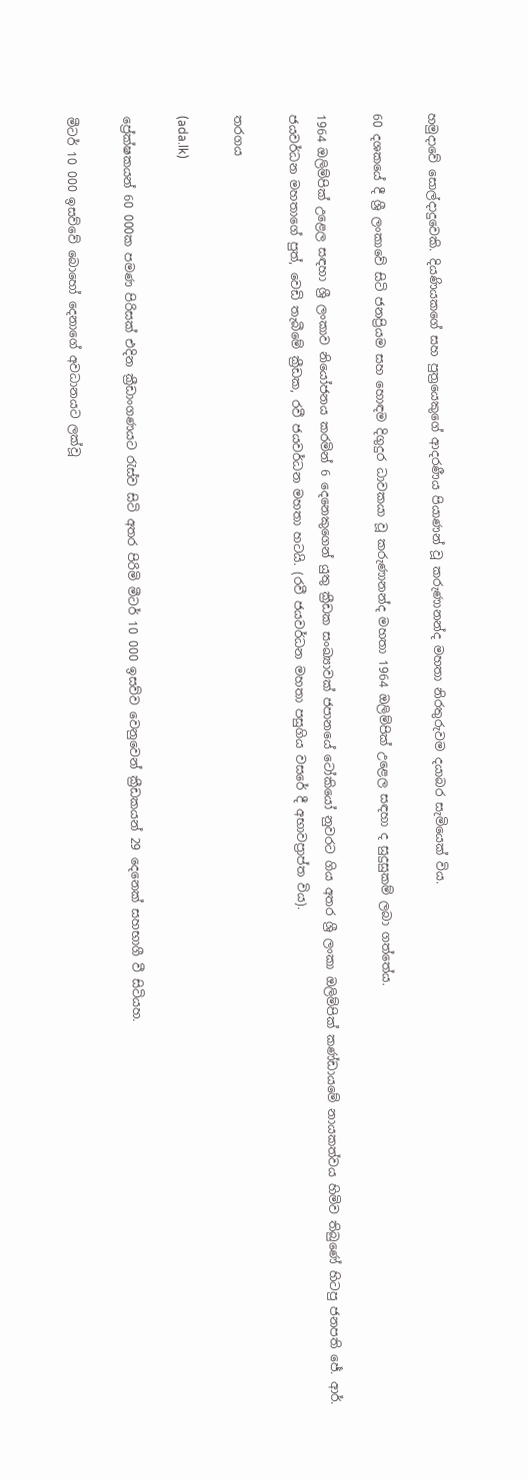හමුදාවේ සොල්දාදුවෙකි. දියණියකගේ සහ පුත්‍රයෙකුගේ ආදරණීය පියාණන් වූ කරුණානන්ද මහතා නිරතුරුවම දයාබර සැමියෙක් විය.

60 දශකයේ දී ශ්‍රී ලංකාවේ සිටි ජනප්‍රියම සහ හොඳම දිගුදුර ධාවකයා වූ කරුණානන්ද මහතා 1964 ඔලිම්පික් උළෙල සඳහා ද සුදුසුකම් ලබා ගත්තේය.

1964 ඔලිම්පික් උළෙල සඳහා ශ්‍රී ලංකාව නියෝජනය කරමින් 6 දෙනෙකුගෙන් යුතු ක්‍රීඩක සංඛ්‍යාවක් ජපානයේ ටෝකියෝ නුවරට ගිය අතර ශ්‍රී ලංකා ඔලිම්පික් කණ්ඩායමේ නායකත්වය හිමිව තිබුණේ හිටපු ජනපති ජේ. ආර්. ජයවර්ධන මහතාගේ පුත්, වෙඩි තැබීමේ ක්‍රීඩක, රවී ජයවර්ධන මහතා හටයි. (රවී ජයවර්ධන මහතා පසුගිය වසරේ දී අභාවප්‍රාප්ත විය).

තරගය

(ada.lk)

ප්‍රේක්ෂකයන් 60 000ක පමණ පිරිසක් එදින ක්‍රීඩාංගණයට රැස්ව සිටි අතර පිරිමි මීටර් 10 000 ඉසව්ව වෙනුවෙන් ක්‍රීඩකයන් 29 දෙනෙක් සහභාගී වී සිටියහ.

මීටර් 10 000 ඉසව්වේ බොහෝ දෙනාගේ අවධානයට ලක්වූ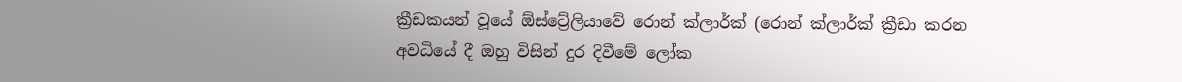ක්‍රීඩකයන් වූයේ ඕස්ට්‍රේලියාවේ රොන් ක්ලාර්ක් (රොන් ක්ලාර්ක් ක්‍රීඩා කරන අවධියේ දී ඔහු විසින් දුර දිවීමේ ලෝක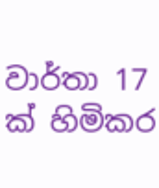වාර්තා 17 ක් හිමිකර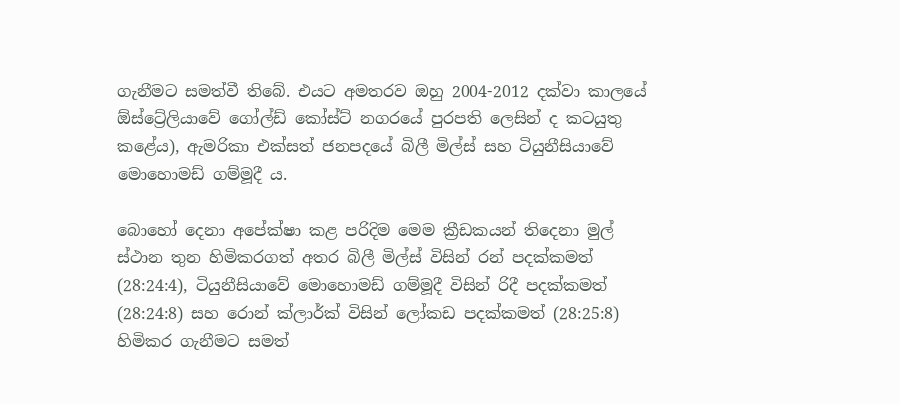ගැනීමට සමත්වී තිබේ. එයට අමතරව ඔහු 2004-2012 දක්වා කාලයේ ඕස්ට්‍රේලියාවේ ගෝල්ඩ් කෝස්ට් නගරයේ පුරපති ලෙසින් ද කටයුතු කළේය), ඇමරිකා එක්සත් ජනපදයේ බිලී මිල්ස් සහ ටියුනීසියාවේ මොහොමඩ් ගම්මූදී ය.

බොහෝ දෙනා අපේක්ෂා කළ පරිදිම මෙම ක්‍රීඩකයන් තිදෙනා මුල් ස්ථාන තුන හිමිකරගත් අතර බිලී මිල්ස් විසින් රන් පදක්කමත් (28:24:4), ටියුනීසියාවේ මොහොමඩ් ගම්මූදී විසින් රිදී පදක්කමත් (28:24:8) සහ රොන් ක්ලාර්ක් විසින් ලෝකඩ පදක්කමත් (28:25:8) හිමිකර ගැනීමට සමත්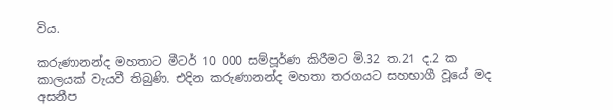විය.

කරුණානන්ද මහතාට මීටර් 10 000 සම්පූර්ණ කිරීමට මි.32 ත.21 ද.2 ක කාලයක් වැයවී තිබුණි. එදින කරුණානන්ද මහතා තරගයට සහභාගී වූයේ මද අසනීප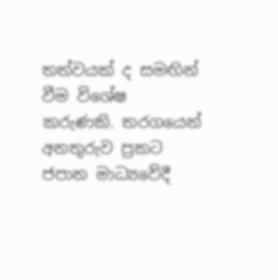තත්වයක් ද සමඟින් වීම විශේෂ කරුණකි. තරගයෙන් අනතුරුව ප්‍රකට ජපාන මාධ්‍යවේදී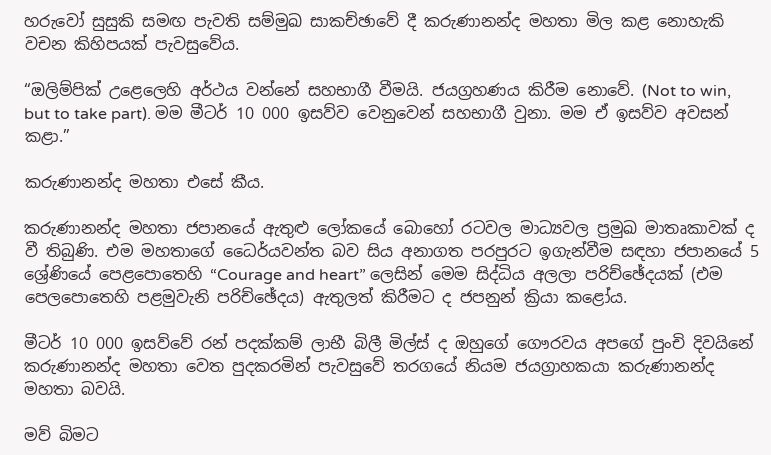හරුවෝ සුසුකි සමඟ පැවති සම්මුඛ සාකච්ඡාවේ දී කරුණානන්ද මහතා මිල කළ නොහැකි වචන කිහිපයක් පැවසුවේය.

“ඔලිම්පික් උළෙලෙහි අර්ථය වන්නේ සහභාගී වීමයි. ජයග්‍රහණය කිරීම නොවේ. (Not to win, but to take part). මම මීටර් 10 000 ඉසව්ව වෙනුවෙන් සහභාගී වුනා. මම ඒ ඉසව්ව අවසන් කළා.”

කරුණානන්ද මහතා එසේ කීය.

කරුණානන්ද මහතා ජපානයේ ඇතුළු ලෝකයේ බොහෝ රටවල මාධ්‍යවල ප්‍රමුඛ මාතෘකාවක් ද වී තිබුණි. එම මහතාගේ ධෛර්යවන්ත බව සිය අනාගත පරපුරට ඉගැන්වීම සඳහා ජපානයේ 5 ශ්‍රේණියේ පෙළපොතෙහි “Courage and heart” ලෙසින් මෙම සිද්ධිය අලලා පරිච්ඡේදයක් (එම පෙලපොතෙහි පළමුවැනි පරිච්ඡේදය) ඇතුලත් කිරීමට ද ජපනුන් ක්‍රියා කළෝය.

මීටර් 10 000 ඉසව්වේ රන් පදක්කම් ලාභී බිලී මිල්ස් ද ඔහුගේ ගෞරවය අපගේ පුංචි දිවයිනේ කරුණානන්ද මහතා වෙත පුදකරමින් පැවසුවේ තරගයේ නියම ජයග්‍රාහකයා කරුණානන්ද මහතා බවයි.

මව් බිමට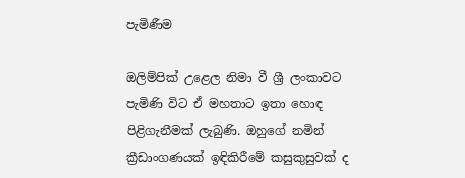පැමිණීම

ඔලිම්පික් උළෙල නිමා වී ශ්‍රී ලංකාවට පැමිණි විට ඒ මහතාට ඉතා හොඳ පිළිගැනීමක් ලැබුණි. ඔහුගේ නමින් ක්‍රීඩාංගණයක් ඉඳිකිරීමේ කසුකුසුවක් ද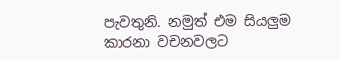පැවතුනි. නමුත් එම සියලුම කාරනා වචනවලට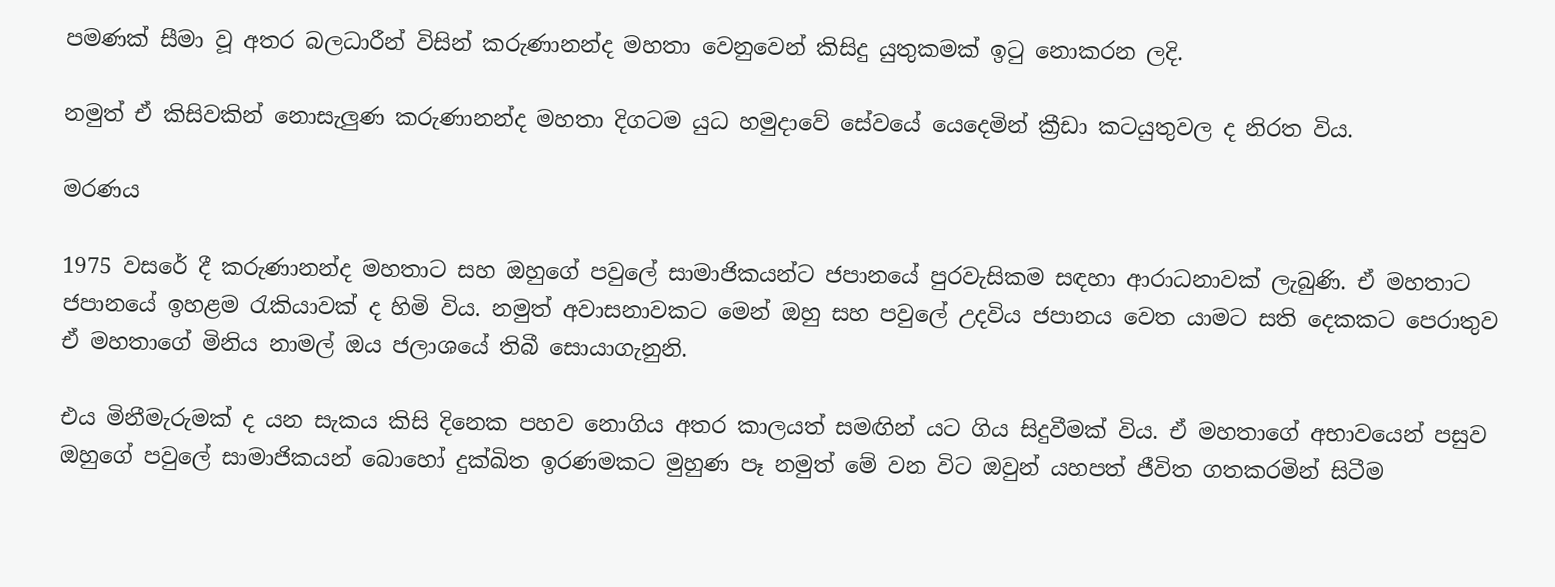පමණක් සීමා වූ අතර බලධාරීන් විසින් කරුණානන්ද මහතා වෙනුවෙන් කිසිදු යුතුකමක් ඉටු නොකරන ලදි.

නමුත් ඒ කිසිවකින් නොසැලුණ කරුණානන්ද මහතා දිගටම යුධ හමුදාවේ සේවයේ යෙදෙමින් ක්‍රීඩා කටයුතුවල ද නිරත විය.

මරණය

1975 වසරේ දී කරුණානන්ද මහතාට සහ ඔහුගේ පවුලේ සාමාජිකයන්ට ජපානයේ පුරවැසිකම සඳහා ආරාධනාවක් ලැබුණි. ඒ මහතාට ජපානයේ ඉහළම රැකියාවක් ද හිමි විය. නමුත් අවාසනාවකට මෙන් ඔහු සහ පවුලේ උදවිය ජපානය වෙත යාමට සති දෙකකට පෙරාතුව ඒ මහතාගේ මිනිය නාමල් ඔය ජලාශයේ තිබී සොයාගැනුනි.

එය මිනීමැරුමක් ද යන සැකය කිසි දිනෙක පහව නොගිය අතර කාලයත් සමඟින් යට ගිය සිදුවීමක් විය. ඒ මහතාගේ අභාවයෙන් පසුව ඔහුගේ පවුලේ සාමාජිකයන් බොහෝ දුක්ඛිත ඉරණමකට මුහුණ පෑ නමුත් මේ වන විට ඔවුන් යහපත් ජීවිත ගතකරමින් සිටීම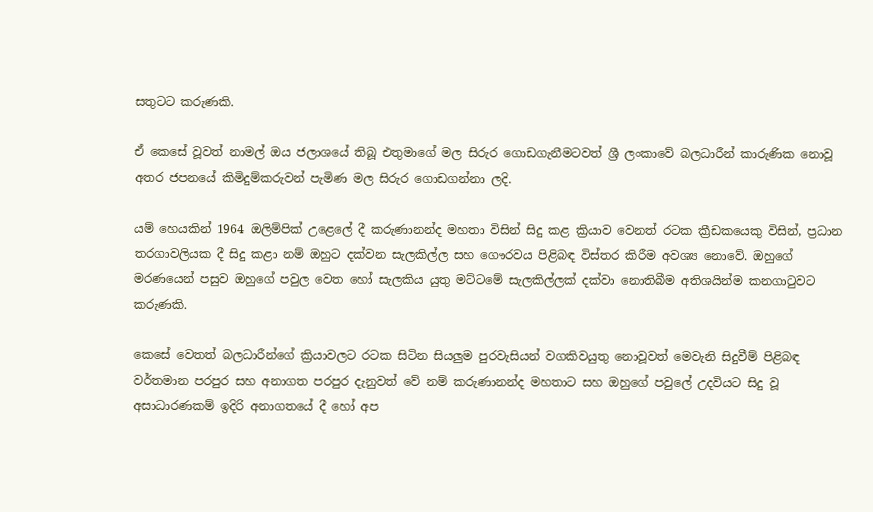සතුටට කරුණකි.

ඒ කෙසේ වූවත් නාමල් ඔය ජලාශයේ තිබූ එතුමාගේ මල සිරුර ගොඩගැනීමටවත් ශ්‍රී ලංකාවේ බලධාරීන් කාරුණික නොවූ අතර ජපනයේ කිමිදුම්කරුවන් පැමිණ මල සිරුර ගොඩගන්නා ලදි.

යම් හෙයකින් 1964 ඔලිම්පික් උළෙලේ දී කරුණානන්ද මහතා විසින් සිදු කළ ක්‍රියාව වෙනත් රටක ක්‍රීඩකයෙකු විසින්, ප්‍රධාන තරගාවලියක දී සිදු කළා නම් ඔහුට දක්වන සැලකිල්ල සහ ගෞරවය පිළිබඳ විස්තර කිරීම අවශ්‍ය නොවේ. ඔහුගේ මරණයෙන් පසුව ඔහුගේ පවුල වෙත හෝ සැලකිය යුතු මට්ටමේ සැලකිල්ලක් දක්වා නොතිබීම අතිශයින්ම කනගාටුවට කරුණකි.

කෙසේ වෙතත් බලධාරීන්ගේ ක්‍රියාවලට රටක සිටින සියලුම පුරවැසියන් වගකිවයුතු නොවූවත් මෙවැනි සිදුවීම් පිළිබඳ වර්තමාන පරපුර සහ අනාගත පරපුර දැනුවත් වේ නම් කරුණානන්ද මහතාට සහ ඔහුගේ පවුලේ උදවියට සිදු වූ අසාධාරණකම් ඉදිරි අනාගතයේ දී හෝ අප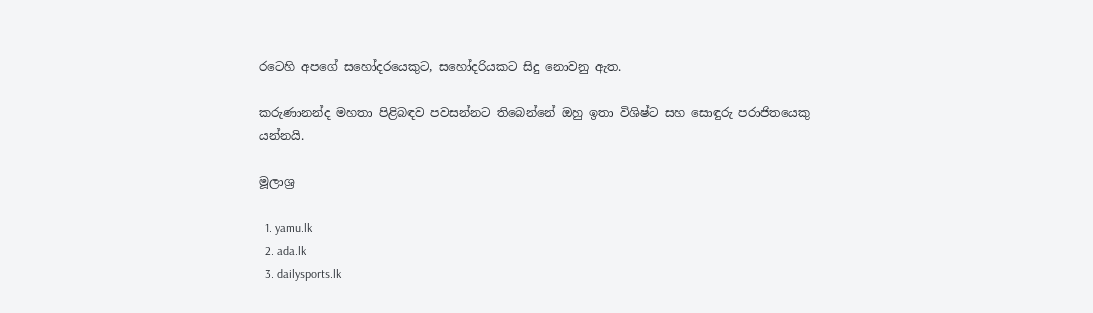රටෙහි අපගේ සහෝදරයෙකුට, සහෝදරියකට සිදු නොවනු ඇත.

කරුණානන්ද මහතා පිළිබඳව පවසන්නට තිබෙන්නේ ඔහු ඉතා විශිෂ්ට සහ සොඳුරු පරාජිතයෙකු යන්නයි.

මූලාශ්‍ර

  1. yamu.lk
  2. ada.lk
  3. dailysports.lk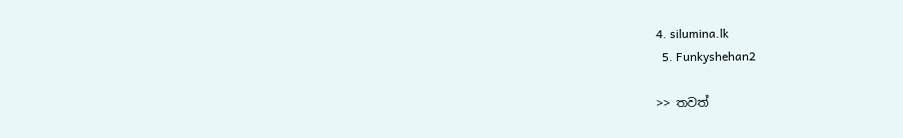4. silumina.lk
  5. Funkyshehan2

>> තවත්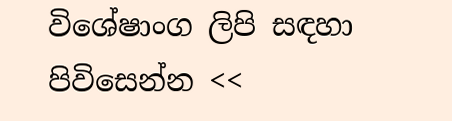විශේෂාංග ලිපි සඳහා පිවිසෙන්න <<